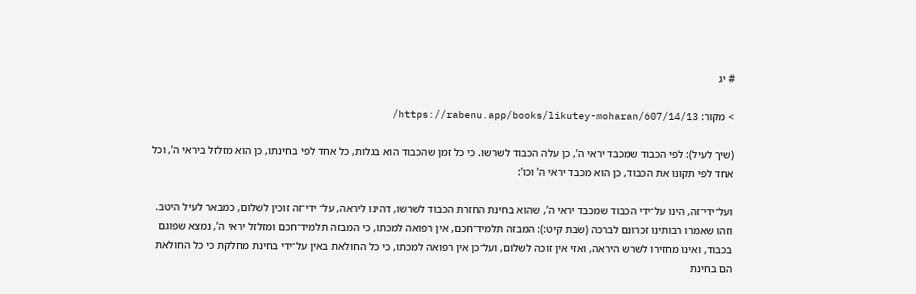# יג

> מקור: https://rabenu.app/books/likutey-moharan/607/14/13/

(שיך לעיל): לפי הכבוד שמכבד יראי ה’, כן עלה הכבוד לשרשו. כי כל זמן שהכבוד הוא בגלות, כל אחד לפי בחינתו, כן הוא מזלזל ביראי ה’, וכל אחד לפי תקונו את הכבוד, כן הוא מכבד יראי ה’ וכו’:

ועל־ידי־זה, הינו על־ידי הכבוד שמכבד יראי ה’, שהוא בחינת החזרת הכבוד לשרשו, דהינו ליראה, על־ ידי־זה זוכין לשלום, כמבאר לעיל היטב. וזהו שאמרו רבותינו זכרונם לברכה (שבת קיט:): המבזה תלמיד־חכם, אין רפואה למכתו, כי המבזה תלמיד־חכם ומזלזל יראי ה’, נמצא שפוגם בכבוד, ואינו מחזירו לשרש היראה, ואזי אין זוכה לשלום, ועל־כן אין רפואה למכתו, כי כל החולאת באין על־ידי בחינת מחלקת כי כל החולאת הם בחינת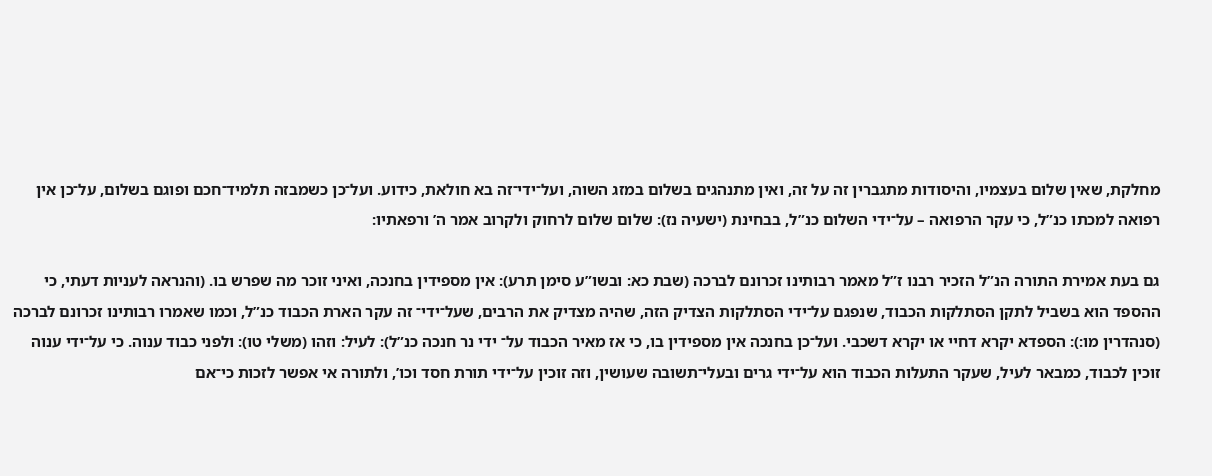מחלקת, שאין שלום בעצמיו, והיסודות מתגברין זה על זה, ואין מתנהגים בשלום במזג השוה, ועל־ידי־זה בא חולאת, כידוע. ועל־כן כשמבזה תלמיד־חכם ופוגם בשלום, על־כן אין רפואה למכתו כנ”ל, כי עקר הרפואה – על־ידי השלום כנ”ל, בבחינת (ישעיה נז): שלום שלום לרחוק ולקרוב אמר ה’ ורפאתיו:

גם בעת אמירת התורה הנ”ל הזכיר רבנו ז”ל מאמר רבותינו זכרונם לברכה (שבת כא: ובשו”ע סימן תרע): אין מספידין בחנכה, ואיני זוכר מה שפרש בו. (והנראה לעניות דעתי, כי ההספד הוא בשביל לתקן הסתלקות הכבוד, שנפגם על־ידי הסתלקות הצדיק הזה, שהיה מצדיק את הרבים, שעל־ידי־ זה עקר הארת הכבוד כנ”ל, וכמו שאמרו רבותינו זכרונם לברכה (סנהדרין מו:): הספדא יקרא דחיי או יקרא דשכבי. ועל־כן בחנכה אין מספידין בו, כי אז מאיר הכבוד על־ ידי נר חנכה כנ”ל): לעיל: וזהו (משלי טו): ולפני כבוד ענוה. כי על־ידי ענוה זוכין לכבוד, כמבאר לעיל, שעקר התעלות הכבוד הוא על־ידי גרים ובעלי־תשובה שעושין, וזה זוכין על־ידי תורת חסד וכו’, ולתורה אי אפשר לזכות כי־אם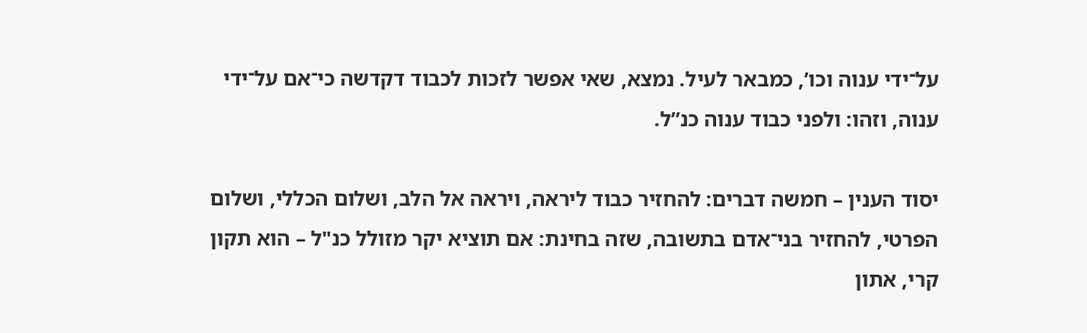על־ידי ענוה וכו’, כמבאר לעיל. נמצא, שאי אפשר לזכות לכבוד דקדשה כי־אם על־ידי ענוה, וזהו: ולפני כבוד ענוה כנ”ל.

יסוד הענין – חמשה דברים: להחזיר כבוד ליראה, ויראה אל הלב, ושלום הכללי, ושלום הפרטי, להחזיר בני־אדם בתשובה, שזה בחינת: אם תוציא יקר מזולל כנ"ל – הוא תקון קרי, אתון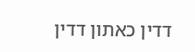דדין כאתון דדין